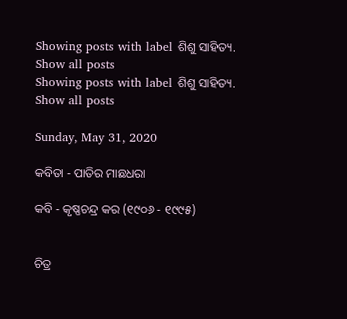Showing posts with label ଶିଶୁ ସାହିତ୍ୟ. Show all posts
Showing posts with label ଶିଶୁ ସାହିତ୍ୟ. Show all posts

Sunday, May 31, 2020

କବିତା - ପାତିର ମାଛଧରା

କବି - କୃଷ୍ଣଚନ୍ଦ୍ର କର (୧୯୦୬ - ୧୯୯୫)


ଚିତ୍ର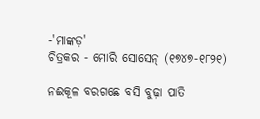-'ମାଙ୍କଡ଼'
ଚିତ୍ରକର - ମୋରି ସୋସେନ୍ (୧୭୪୭-୧୮୨୧)

ନଈକୂଳ ବରଗଛେ ବସି ବୁଢ଼ା ପାତି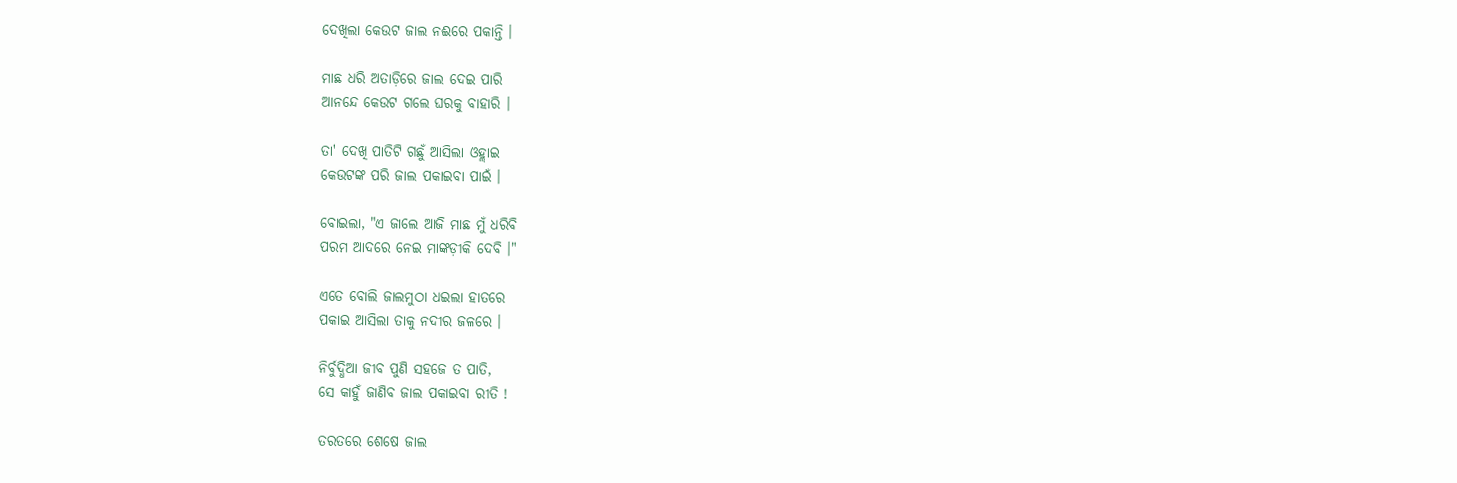ଦେଖିଲା କେଉଟ ଜାଲ ନଈରେ ପକାନ୍ତି ।

ମାଛ ଧରି ଅତାଡ଼ିରେ ଜାଲ ଦେଇ ପାରି
ଆନନ୍ଦେ କେଉଟ ଗଲେ ଘରକୁ ବାହାରି ।

ତା' ଦେଖି ପାତିଟି ଗଛୁଁ ଆସିଲା ଓହ୍ଲାଇ
କେଉଟଙ୍କ ପରି ଜାଲ ପକାଇବା ପାଇଁ ।

ବୋଇଲା, "ଏ ଜାଲେ ଆଜି ମାଛ ମୁଁ ଧରିବି
ପରମ ଆଦରେ ନେଇ ମାଙ୍କଡ଼ୀକି ଦେବି ।"

ଏତେ ବୋଲି ଜାଲମୁଠା ଧଇଲା ହାତରେ
ପକାଇ ଆସିଲା ତାକୁ ନଦୀର ଜଳରେ ।

ନିର୍ବୁଦ୍ଧିଆ ଜୀବ ପୁଣି ସହଜେ ତ ପାତି,
ସେ କାହୁଁ ଜାଣିବ ଜାଲ ପକାଇବା ରୀତି !

ତରତରେ ଶେଷେ ଜାଲ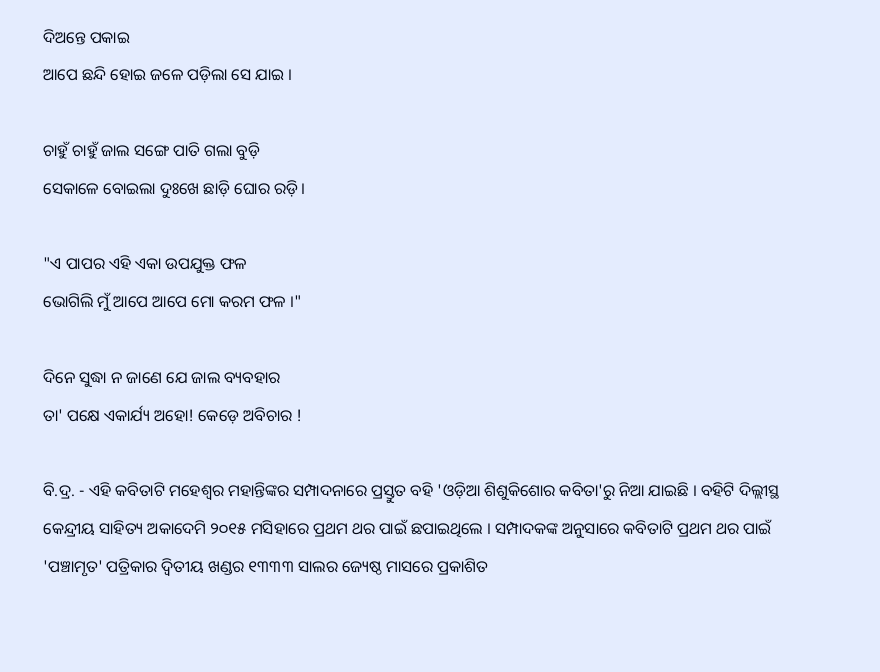ଦିଅନ୍ତେ ପକାଇ
ଆପେ ଛନ୍ଦି ହୋଇ ଜଳେ ପଡ଼ିଲା ସେ ଯାଇ ।

ଚାହୁଁ ଚାହୁଁ ଜାଲ ସଙ୍ଗେ ପାତି ଗଲା ବୁଡ଼ି
ସେକାଳେ ବୋଇଲା ଦୁଃଖେ ଛାଡ଼ି ଘୋର ରଡ଼ି ।

"ଏ ପାପର ଏହି ଏକା ଉପଯୁକ୍ତ ଫଳ
ଭୋଗିଲି ମୁଁ ଆପେ ଆପେ ମୋ କରମ ଫଳ ।"

ଦିନେ ସୁଦ୍ଧା ନ ଜାଣେ ଯେ ଜାଲ ବ୍ୟବହାର
ତା' ପକ୍ଷେ ଏକାର୍ଯ୍ୟ ଅହୋ! କେଡ଼େ ଅବିଚାର !

ବି.ଦ୍ର. - ଏହି କବିତାଟି ମହେଶ୍ୱର ମହାନ୍ତିଙ୍କର ସମ୍ପାଦନାରେ ପ୍ରସ୍ତୁତ ବହି 'ଓଡ଼ିଆ ଶିଶୁକିଶୋର କବିତା'ରୁ ନିଆ ଯାଇଛି । ବହିଟି ଦିଲ୍ଲୀସ୍ଥ କେନ୍ଦ୍ରୀୟ ସାହିତ୍ୟ ଅକାଦେମି ୨୦୧୫ ମସିହାରେ ପ୍ରଥମ ଥର ପାଇଁ ଛପାଇଥିଲେ । ସମ୍ପାଦକଙ୍କ ଅନୁସାରେ କବିତାଟି ପ୍ରଥମ ଥର ପାଇଁ 'ପଞ୍ଚାମୃତ' ପତ୍ରିକାର ଦ୍ୱିତୀୟ ଖଣ୍ଡର ୧୩୩୩ ସାଲର ଜ୍ୟେଷ୍ଠ ମାସରେ ପ୍ରକାଶିତ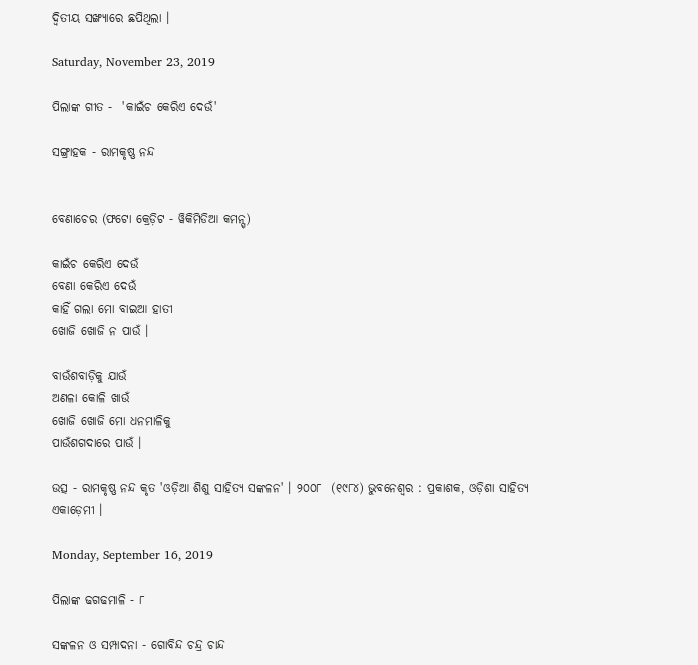ଦ୍ୱିତୀୟ ସଙ୍ଖ୍ୟାରେ ଛପିଥିଲା ।

Saturday, November 23, 2019

ପିଲାଙ୍କ ଗୀତ -  'କାଇଁଚ କେରିଏ ଦେଉଁ'

ସଙ୍ଗ୍ରାହକ - ରାମକୃଷ୍ଣ ନନ୍ଦ


ବେଣାଚେର (ଫଟୋ କ୍ରେଡ଼ିଟ - ୱିକିମିଡିଆ କମନ୍ସ୍)

କାଇଁଚ କେରିଏ ଦେଉଁ
ବେଣା କେରିଏ ଦେଉଁ
କାହିଁ ଗଲା ମୋ ବାଇଆ ହାତୀ
ଖୋଜି ଖୋଜି ନ ପାଉଁ ।

ବାଉଁଶବାଡ଼ିକୁ ଯାଉଁ
ଅଣଳା କୋଳି ଖାଉଁ
ଖୋଜି ଖୋଜି ମୋ ଧନମାଳିକୁ
ପାଉଁଶଗଦାରେ ପାଉଁ ।

ଉତ୍ସ - ରାମକୃଷ୍ଣ ନନ୍ଦ କୃତ 'ଓଡ଼ିଆ ଶିଶୁ ସାହିତ୍ୟ ସଙ୍କଳନ' । ୨୦୦୮  (୧୯୮୪) ଭୁବନେଶ୍ୱର : ପ୍ରକାଶକ, ଓଡ଼ିଶା ସାହିତ୍ୟ ଏକାଡ଼େମୀ ।

Monday, September 16, 2019

ପିଲାଙ୍କ ଢଗଢମାଳି - ୮

ସଙ୍କଳନ ଓ ସମ୍ପାଦନା - ଗୋବିନ୍ଦ ଚନ୍ଦ୍ର ଚାନ୍ଦ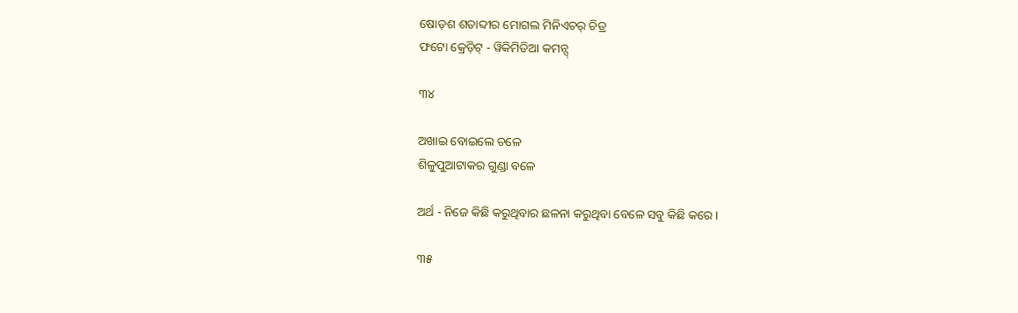ଷୋଡ଼ଶ ଶତାବ୍ଦୀର ମୋଗଲ ମିନିଏଚର୍ ଚିତ୍ର
ଫଟୋ କ୍ରେଡ଼ିଟ୍ - ୱିକିମିଡିଆ କମନ୍ସ୍

୩୪

ଅଖାଇ ବୋଇଲେ ଚଳେ
ଶିଳୁପୁଆଟାକର ଗୁଣ୍ଡା ବଳେ

ଅର୍ଥ - ନିଜେ କିଛି କରୁଥିବାର ଛଳନା କରୁଥିବା ବେଳେ ସବୁ କିଛି କରେ ।

୩୫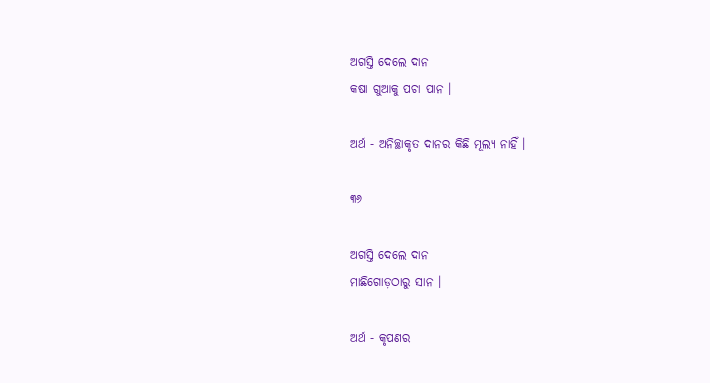ଅଗସ୍ତି ଦେଲେ ଦାନ
କଷା ଗୁଆକୁ ପଚା ପାନ ।

ଅର୍ଥ - ଅନିଚ୍ଛାକୃତ ଦାନର କିଛି ମୂଲ୍ୟ ନାହିଁ ।

୩୬

ଅଗସ୍ତି ଦେଲେ ଦାନ
ମାଛିଗୋଡ଼ଠାରୁ ସାନ ।

ଅର୍ଥ - କୃପଣର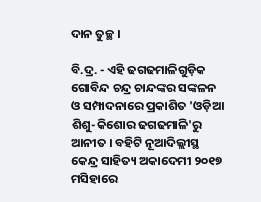ଦାନ ତୁଚ୍ଛ ।

ବି.ଦ୍ର. - ଏହି ଢଗଢମାଳିଗୁଡ଼ିକ ଗୋବିନ୍ଦ ଚନ୍ଦ୍ର ଚାନ୍ଦଙ୍କର ସଙ୍କଳନ ଓ ସମ୍ପାଦନାରେ ପ୍ରକାଶିତ 'ଓଡ଼ିଆ ଶିଶୁ-କିଶୋର ଢଗଢମାଳି'ରୁ ଆନୀତ । ବହିଟି ନୂଆଦିଲ୍ଲୀସ୍ଥ କେନ୍ଦ୍ର ସାହିତ୍ୟ ଅକାଦେମୀ ୨୦୧୭ ମସିହାରେ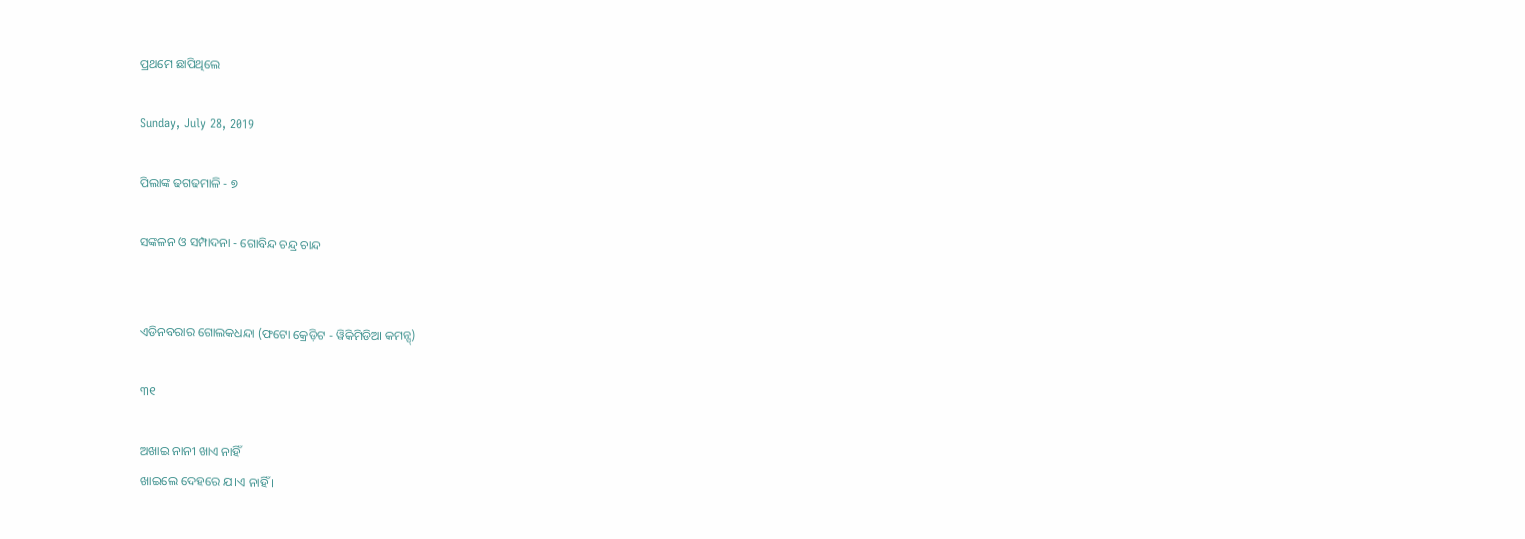ପ୍ରଥମେ ଛାପିଥିଲେ

Sunday, July 28, 2019

ପିଲାଙ୍କ ଢଗଢମାଳି - ୭

ସଙ୍କଳନ ଓ ସମ୍ପାଦନା - ଗୋବିନ୍ଦ ଚନ୍ଦ୍ର ଚାନ୍ଦ


ଏଡିନବରାର ଗୋଲକଧନ୍ଦା (ଫଟୋ କ୍ରେଡ଼ିଟ - ୱିକିମିଡିଆ କମନ୍ସ୍)

୩୧

ଅଖାଇ ନାନୀ ଖାଏ ନାହିଁ
ଖାଇଲେ ଦେହରେ ଯ।ଏ ନାହିଁ ।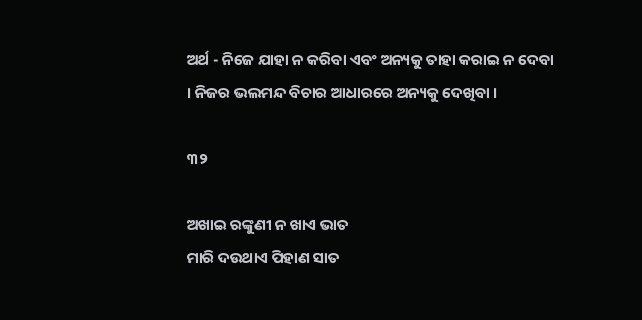ଅର୍ଥ - ନିଜେ ଯାହା ନ କରିବା ଏବଂ ଅନ୍ୟକୁ ତାହା କରାଇ ନ ଦେବା । ନିଜର ଭଲମନ୍ଦ ବିଚାର ଆଧାରରେ ଅନ୍ୟକୁ ଦେଖିବା ।

୩୨

ଅଖାଇ ରଙ୍କୁଣୀ ନ ଖାଏ ଭାତ
ମାରି ଦଉଥାଏ ପିହାଣ ସାତ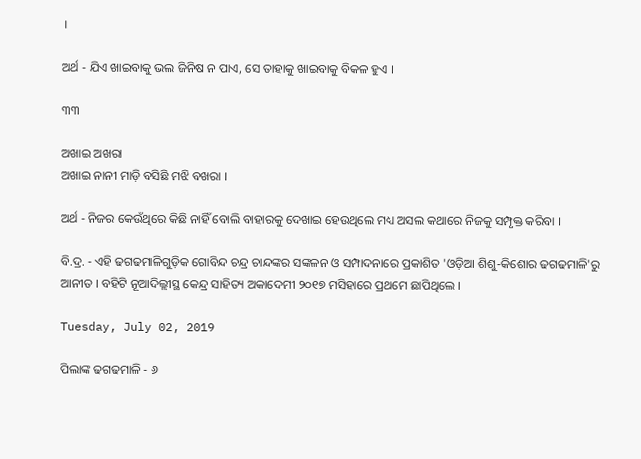।

ଅର୍ଥ - ଯିଏ ଖାଇବାକୁ ଭଲ ଜିନିଷ ନ ପାଏ, ସେ ତାହାକୁ ଖାଇବାକୁ ବିକଳ ହୁଏ ।

୩୩

ଅଖାଇ ଅଖରା
ଅଖାଇ ନାନୀ ମାଡ଼ି ବସିଛି ମଝି ବଖରା ।

ଅର୍ଥ - ନିଜର କେଉଁଥିରେ କିଛି ନାହିଁ ବୋଲି ବାହାରକୁ ଦେଖାଇ ହେଉଥିଲେ ମଧ୍ୟ ଅସଲ କଥାରେ ନିଜକୁ ସମ୍ପୃକ୍ତ କରିବା ।

ବି.ଦ୍ର. - ଏହି ଢଗଢମାଳିଗୁଡ଼ିକ ଗୋବିନ୍ଦ ଚନ୍ଦ୍ର ଚାନ୍ଦଙ୍କର ସଙ୍କଳନ ଓ ସମ୍ପାଦନାରେ ପ୍ରକାଶିତ 'ଓଡ଼ିଆ ଶିଶୁ-କିଶୋର ଢଗଢମାଳି'ରୁ ଆନୀତ । ବହିଟି ନୂଆଦିଲ୍ଲୀସ୍ଥ କେନ୍ଦ୍ର ସାହିତ୍ୟ ଅକାଦେମୀ ୨୦୧୭ ମସିହାରେ ପ୍ରଥମେ ଛାପିଥିଲେ ।

Tuesday, July 02, 2019

ପିଲାଙ୍କ ଢଗଢମାଳି - ୬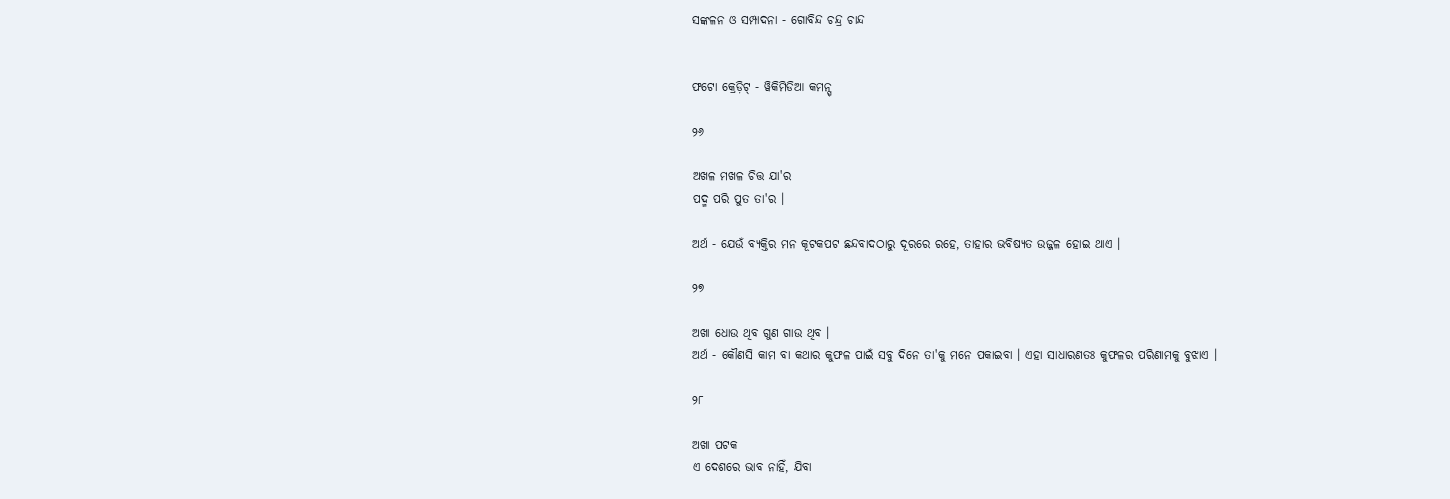ସଙ୍କଳନ ଓ ସମ୍ପାଦନା - ଗୋବିନ୍ଦ ଚନ୍ଦ୍ର ଚାନ୍ଦ


ଫଟୋ କ୍ରେଡ଼ିଟ୍ - ୱିକିମିଡିଆ କମନ୍ସ୍

୨୬

ଅଖଳ ମଖଳ ଚିତ୍ତ ଯା'ର
ପଦ୍ମ ପରି ପୁତ ତା'ର ।

ଅର୍ଥ - ଯେଉଁ ବ୍ୟକ୍ତିର ମନ କୂଟକପଟ ଛନ୍ଦବାଦଠାରୁ ଦୂରରେ ରହେ, ତାହାର ଭବିଷ୍ୟତ ଉଜ୍ଜଳ ହୋଇ ଥାଏ ।

୨୭

ଅଖା ଧୋଉ ଥିବ ଗୁଣ ଗାଉ ଥିବ ।
ଅର୍ଥ - କୌଣସି କାମ ବା କଥାର କୁଫଳ ପାଇଁ ସବୁ ଦିନେ ତା'କୁ ମନେ ପକାଇବା । ଏହା ସାଧାରଣତଃ କୁଫଳର ପରିଣାମକୁ ବୁଝାଏ ।

୨୮

ଅଖା ପଟକ
ଏ ଦେଶରେ ଭାବ ନାହିଁ, ଯିବା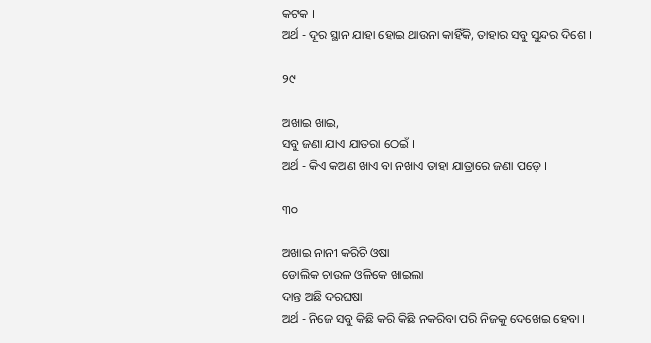କଟକ ।
ଅର୍ଥ - ଦୂର ସ୍ଥାନ ଯାହା ହୋଇ ଥାଉନା କାହିଁକି, ତାହାର ସବୁ ସୁନ୍ଦର ଦିଶେ ।

୨୯

ଅଖାଇ ଖାଇ,
ସବୁ ଜଣା ଯାଏ ଯାତରା ଠେଇଁ ।
ଅର୍ଥ - କିଏ କଅଣ ଖାଏ ବା ନଖାଏ ତାହା ଯାତ୍ରାରେ ଜଣା ପଡ଼େ ।

୩୦

ଅଖାଇ ନାନୀ କରିଚି ଓଷା
ଡୋଲିକ ଚାଉଳ ଓଳିକେ ଖାଇଲା
ଦାନ୍ତ ଅଛି ଦରଘଷା
ଅର୍ଥ - ନିଜେ ସବୁ କିଛି କରି କିଛି ନକରିବା ପରି ନିଜକୁ ଦେଖେଇ ହେବା ।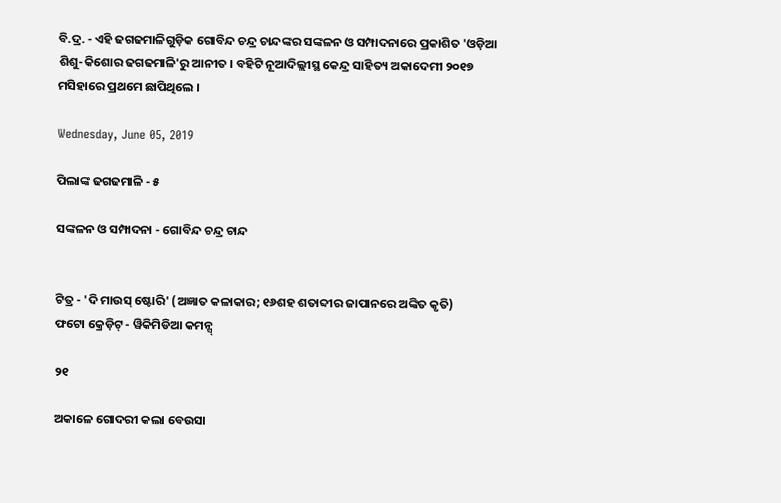ବି.ଦ୍ର. - ଏହି ଢଗଢମାଳିଗୁଡ଼ିକ ଗୋବିନ୍ଦ ଚନ୍ଦ୍ର ଚାନ୍ଦଙ୍କର ସଙ୍କଳନ ଓ ସମ୍ପାଦନାରେ ପ୍ରକାଶିତ 'ଓଡ଼ିଆ ଶିଶୁ-କିଶୋର ଢଗଢମାଳି'ରୁ ଆନୀତ । ବହିଟି ନୂଆଦିଲ୍ଲୀସ୍ଥ କେନ୍ଦ୍ର ସାହିତ୍ୟ ଅକାଦେମୀ ୨୦୧୭ ମସିହାରେ ପ୍ରଥମେ ଛାପିଥିଲେ ।

Wednesday, June 05, 2019

ପିଲାଙ୍କ ଢଗଢମାଳି - ୫

ସଙ୍କଳନ ଓ ସମ୍ପାଦନା - ଗୋବିନ୍ଦ ଚନ୍ଦ୍ର ଚାନ୍ଦ


ଟିତ୍ର - 'ଦି ମାଉସ୍ ଷ୍ଟୋରି' (ଅଜ୍ଞାତ କଳାକାର; ୧୬ଶହ ଶତାବ୍ଦୀର ଜାପାନରେ ଅଙ୍କିତ କୃତି)
ଫଟୋ କ୍ରେଡ଼ିଟ୍ - ୱିକିମିଡିଆ କମନ୍ସ୍

୨୧

ଅକାଳେ ଗୋଦରୀ କଲା ବେଉସା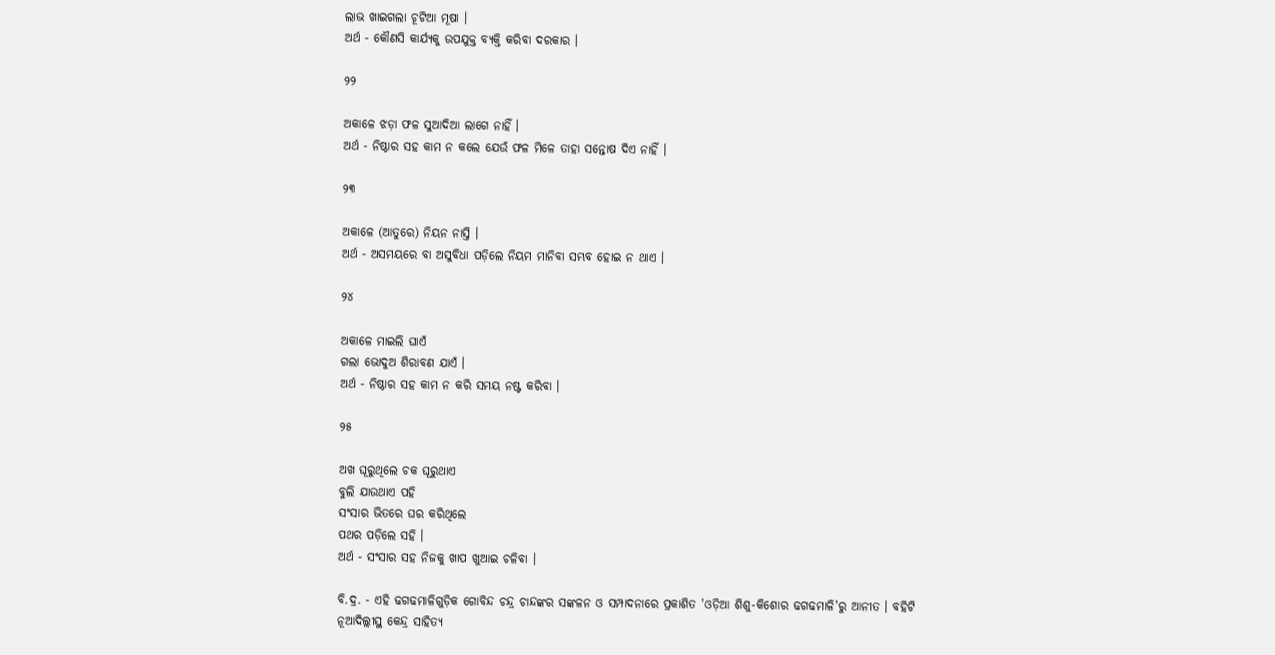ଲାଭ ଖାଇଗଲା ଚୂଟିଆ ମୂଷା ।
ଅର୍ଥ - କୌଣସି କାର୍ଯ୍ୟକୁ ଉପଯୁକ୍ତ ବ୍ୟକ୍ତି କରିବା ଦରକାର ।

୨୨

ଅକାଳେ ଝଡ଼ା ଫଳ ସୁଆଦିଆ ଲାଗେ ନାହିଁ ।
ଅର୍ଥ - ନିଷ୍ଠାର ସହ କାମ ନ କଲେ ଯେଉଁ ଫଳ ମିଳେ ତାହା ସନ୍ତୋଷ ଦିଏ ନାହିଁ ।

୨୩

ଅକାଳେ (ଆତୁରେ) ନିୟନ ନାସ୍ତି ।
ଅର୍ଥ - ଅସମୟରେ ବା ଅସୁବିଧା ପଡ଼ିଲେ ନିୟମ ମାନିବା ସମ୍ଭବ ହୋଇ ନ ଥାଏ ।

୨୪

ଅକାଳେ ମାଇଲି ଘାଏଁ
ଗଲା ଭୋଦୁଅ ଶିରାବଣ ଯାଏଁ ।
ଅର୍ଥ - ନିଷ୍ଠାର ସହ କାମ ନ କରି ସମୟ ନଷ୍ଟ କରିବା ।

୨୫

ଅଖ ଘୂରୁଥିଲେ ଚକ ଘୂରୁଥାଏ
ବୁଲି ଯାଉଥାଏ ପହି
ସଂସାର ଭିତରେ ଘର କରିଥିଲେ
ପଥର ପଡ଼ିଲେ ସହି ।
ଅର୍ଥ - ସଂସାର ସହ ନିଜକୁ ଖାପ ଖୁଆଇ ଚଳିବା ।

ବି.ଦ୍ର. - ଏହି ଢଗଢମାଳିଗୁଡ଼ିକ ଗୋବିନ୍ଦ ଚନ୍ଦ୍ର ଚାନ୍ଦଙ୍କର ସଙ୍କଳନ ଓ ସମ୍ପାଦନାରେ ପ୍ରକାଶିତ 'ଓଡ଼ିଆ ଶିଶୁ-କିଶୋର ଢଗଢମାଳି'ରୁ ଆନୀତ । ବହିଟି ନୂଆଦିଲ୍ଲୀସ୍ଥ କେନ୍ଦ୍ର ସାହିତ୍ୟ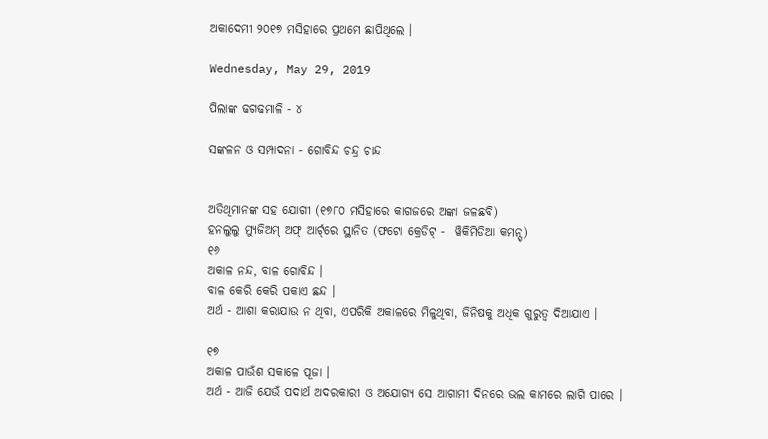ଅକାଦେମୀ ୨୦୧୭ ମସିହାରେ ପ୍ରଥମେ ଛାପିଥିଲେ ।

Wednesday, May 29, 2019

ପିଲାଙ୍କ ଢଗଢମାଳି - ୪

ସଙ୍କଳନ ଓ ସମ୍ପାଦନା - ଗୋବିନ୍ଦ ଚନ୍ଦ୍ର ଚାନ୍ଦ


ଅତିଥିମାନଙ୍କ ସହ ଯୋଗୀ (୧୭୮୦ ମସିହାରେ କାଗଜରେ ଅଙ୍କା ଜଳଛବି)
ହନଲୁଲୁ ମ୍ୟୁଜିଅମ୍ ଅଫ୍ ଆର୍ଟ୍‌ରେ ସ୍ଥାନିତ (ଫଟୋ କ୍ରେଡିଟ୍ -  ୱିକିମିଡିଆ କମନ୍ସ୍)
୧୬
ଅକାଳ ନନ୍ଦ, ବାଳ ଗୋବିନ୍ଦ ।
ବାଳ କେରି କେରି ପକାଏ ଛନ୍ଦ ।
ଅର୍ଥ - ଆଶା କରାଯାଉ ନ ଥିବା, ଏପରିକି ଅକାଳରେ ମିଳୁଥିବା, ଜିନିଷକୁ ଅଧିକ ଗୁରୁତ୍ୱ ଦିଆଯାଏ ।

୧୭
ଅକାଳ ପାଉଁଶ ସକାଳେ ପୂଜା ।
ଅର୍ଥ - ଆଜି ଯେଉଁ ପଦାର୍ଥ ଅଦରକାରୀ ଓ ଅଯୋଗ୍ୟ ସେ ଆଗାମୀ ଦିନରେ ଭଲ କାମରେ ଲାଗି ପାରେ ।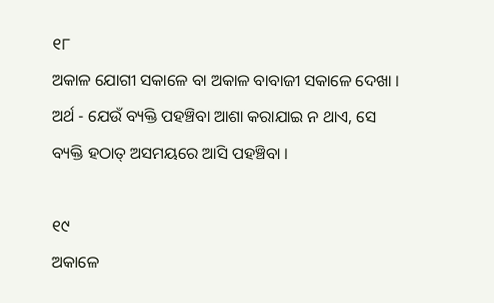୧୮
ଅକାଳ ଯୋଗୀ ସକାଳେ ବା ଅକାଳ ବାବାଜୀ ସକାଳେ ଦେଖା ।
ଅର୍ଥ - ଯେଉଁ ବ୍ୟକ୍ତି ପହଞ୍ଚିବା ଆଶା କରାଯାଇ ନ ଥାଏ, ସେ ବ୍ୟକ୍ତି ହଠାତ୍ ଅସମୟରେ ଆସି ପହଞ୍ଚିବା ।

୧୯
ଅକାଳେ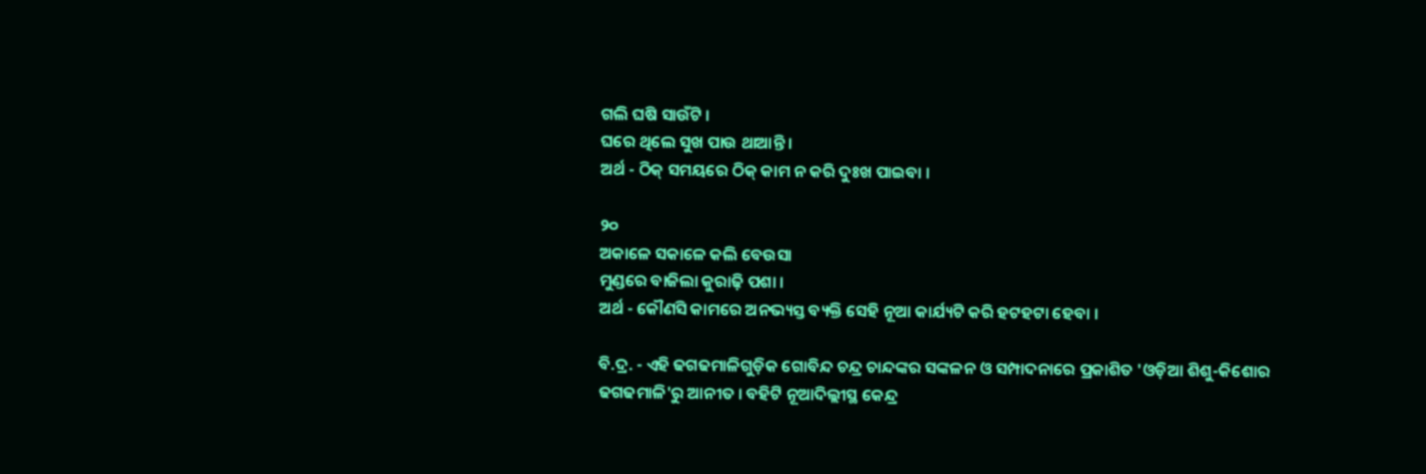ଗଲି ଘଷି ସାଉଁଟି ।
ଘରେ ଥିଲେ ସୁଖ ପାଉ ଥାଆନ୍ତି ।
ଅର୍ଥ - ଠିକ୍ ସମୟରେ ଠିକ୍ କାମ ନ କରି ଦୁଃଖ ପାଇବା ।

୨୦
ଅକାଳେ ସକାଳେ କଲି ବେଉସା
ମୁଣ୍ଡରେ ବାଜିଲା କୁରାଢ଼ି ପଶା ।
ଅର୍ଥ - କୌଣସି କାମରେ ଅନଭ୍ୟସ୍ତ ବ୍ୟକ୍ତି ସେହି ନୂଆ କାର୍ଯ୍ୟଟି କରି ହଟହଟା ହେବା ।

ବି.ଦ୍ର. - ଏହି ଢଗଢମାଳିଗୁଡ଼ିକ ଗୋବିନ୍ଦ ଚନ୍ଦ୍ର ଚାନ୍ଦଙ୍କର ସଙ୍କଳନ ଓ ସମ୍ପାଦନାରେ ପ୍ରକାଶିତ 'ଓଡ଼ିଆ ଶିଶୁ-କିଶୋର ଢଗଢମାଳି'ରୁ ଆନୀତ । ବହିଟି ନୂଆଦିଲ୍ଲୀସ୍ଥ କେନ୍ଦ୍ର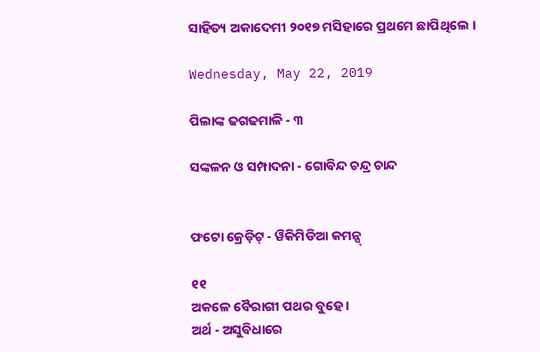ସାହିତ୍ୟ ଅକାଦେମୀ ୨୦୧୭ ମସିହାରେ ପ୍ରଥମେ ଛାପିଥିଲେ ।

Wednesday, May 22, 2019

ପିଲାଙ୍କ ଢଗଢମାଳି - ୩

ସଙ୍କଳନ ଓ ସମ୍ପାଦନା - ଗୋବିନ୍ଦ ଚନ୍ଦ୍ର ଚାନ୍ଦ


ଫଟୋ କ୍ରେଡ଼ିଟ୍ - ୱିକିମିଡିଆ କମନ୍ସ୍

୧୧
ଅକଳେ ବୈରାଗୀ ପଥର ବୁହେ ।
ଅର୍ଥ - ଅସୁବିଧାରେ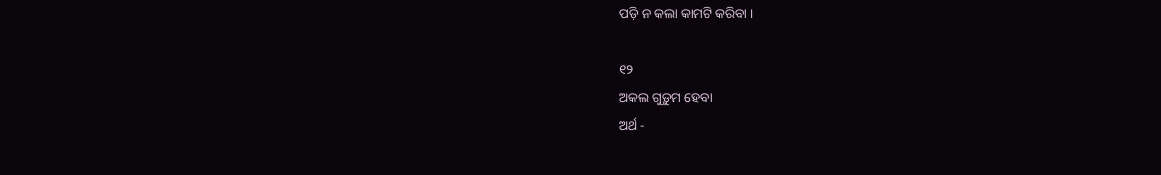ପଡ଼ି ନ କଲା କାମଟି କରିବା ।

୧୨
ଅକଲ ଗୁଡ଼ୁମ ହେବା
ଅର୍ଥ -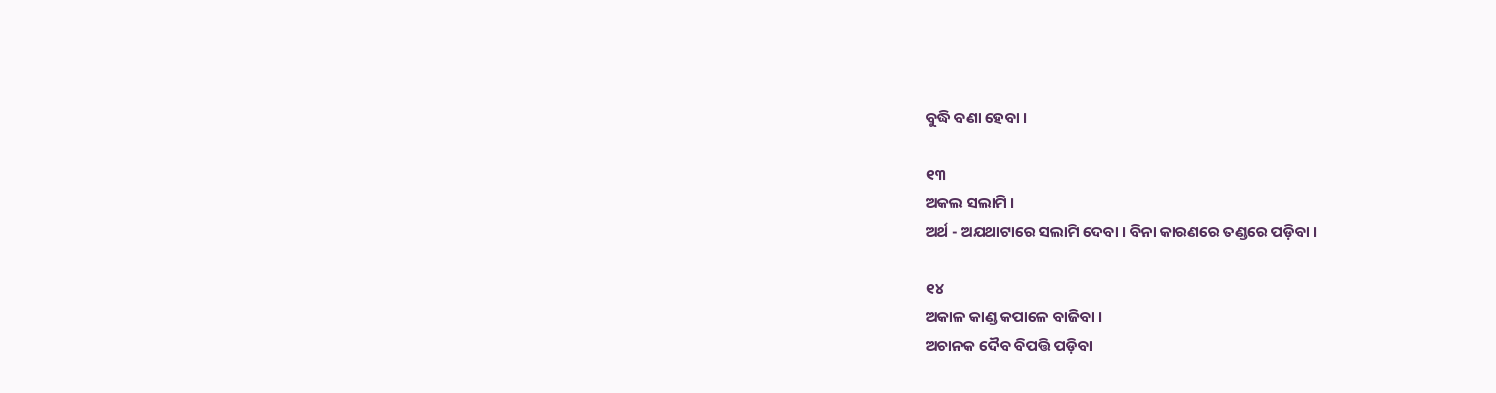ବୁଦ୍ଧି ବଣା ହେବା ।

୧୩
ଅକଲ ସଲାମି ।
ଅର୍ଥ - ଅଯଥାଟାରେ ସଲାମି ଦେବା । ବିନା କାରଣରେ ତଣ୍ଡରେ ପଡ଼ିବା ।

୧୪
ଅକାଳ କାଣ୍ଡ କପାଳେ ବାଜିବା ।
ଅଚାନକ ଦୈବ ବିପତ୍ତି ପଡ଼ିବା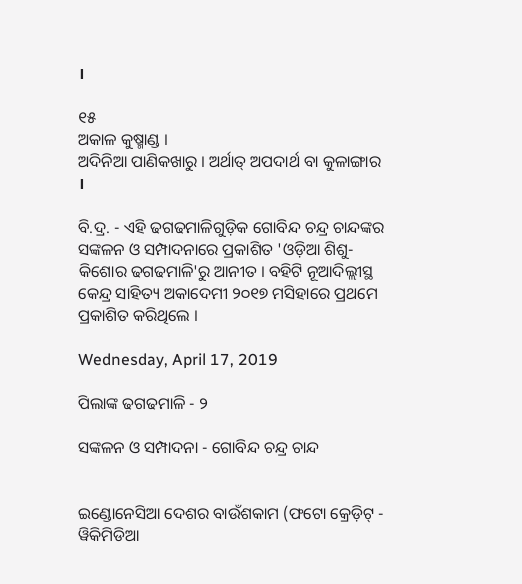।

୧୫
ଅକାଳ କୁଷ୍ମାଣ୍ଡ ।
ଅଦିନିଆ ପାଣିକଖାରୁ । ଅର୍ଥାତ୍ ଅପଦାର୍ଥ ବା କୁଳାଙ୍ଗାର ।

ବି.ଦ୍ର. - ଏହି ଢଗଢମାଳିଗୁଡ଼ିକ ଗୋବିନ୍ଦ ଚନ୍ଦ୍ର ଚାନ୍ଦଙ୍କର ସଙ୍କଳନ ଓ ସମ୍ପାଦନାରେ ପ୍ରକାଶିତ 'ଓଡ଼ିଆ ଶିଶୁ-କିଶୋର ଢଗଢମାଳି'ରୁ ଆନୀତ । ବହିଟି ନୂଆଦିଲ୍ଲୀସ୍ଥ କେନ୍ଦ୍ର ସାହିତ୍ୟ ଅକାଦେମୀ ୨୦୧୭ ମସିହାରେ ପ୍ରଥମେ ପ୍ରକାଶିତ କରିଥିଲେ ।

Wednesday, April 17, 2019

ପିଲାଙ୍କ ଢଗଢମାଳି - ୨

ସଙ୍କଳନ ଓ ସମ୍ପାଦନା - ଗୋବିନ୍ଦ ଚନ୍ଦ୍ର ଚାନ୍ଦ


ଇଣ୍ଡୋନେସିଆ ଦେଶର ବାଉଁଶକାମ (ଫଟୋ କ୍ରେଡ଼ିଟ୍ - ୱିକିମିଡିଆ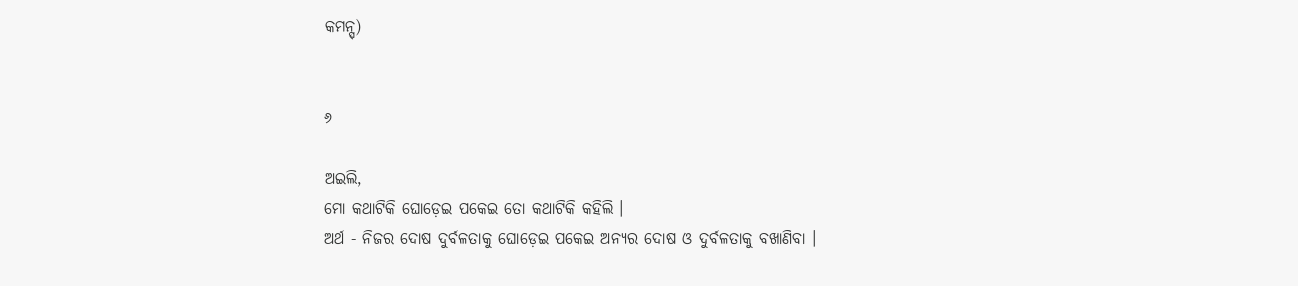କମନ୍ସ୍)


୬

ଅଇଲି,
ମୋ କଥାଟିକି ଘୋଡ଼େଇ ପକେଇ ତୋ କଥାଟିକି କହିଲି ।
ଅର୍ଥ - ନିଜର ଦୋଷ ଦୁର୍ବଳତାକୁ ଘୋଡ଼େଇ ପକେଇ ଅନ୍ୟର ଦୋଷ ଓ ଦୁର୍ବଳତାକୁ ବଖାଣିବା ।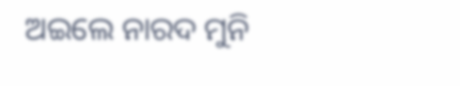ଅଇଲେ ନାରଦ ମୁନି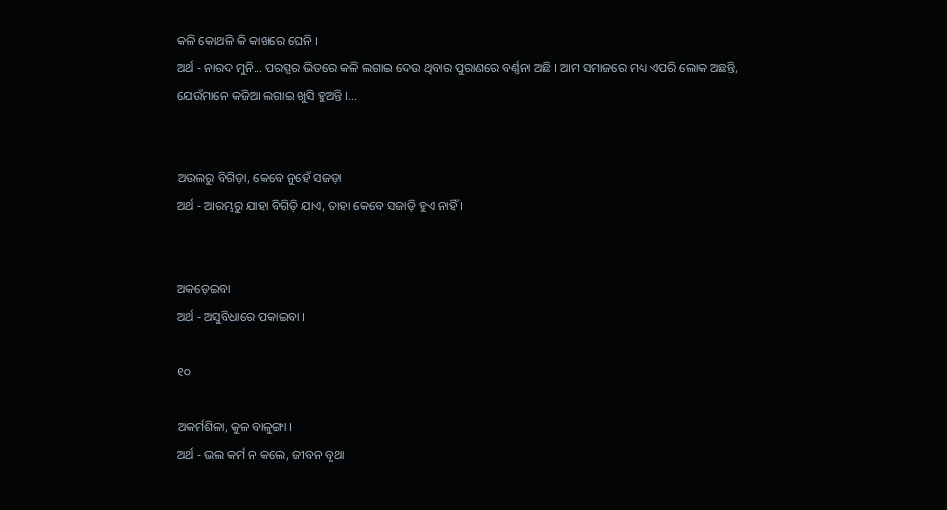କଳି କୋଥଳି କି କାଖରେ ଘେନି ।
ଅର୍ଥ - ନାରଦ ମୁନି... ପରସ୍ପର ଭିତରେ କଳି ଲଗାଇ ଦେଉ ଥିବାର ପୁରାଣରେ ବର୍ଣ୍ଣନା ଅଛି । ଆମ ସମାଜରେ ମଧ୍ୟ ଏପରି ଲୋକ ଅଛନ୍ତି, ଯେଉଁମାନେ କଜିଆ ଲଗାଇ ଖୁସି ହୁଅନ୍ତି ।...


ଅଉଲରୁ ବିଗିଡ଼ା, କେବେ ନୁହେଁ ସଜଡ଼ା
ଅର୍ଥ - ଆରମ୍ଭରୁ ଯାହା ବିଗିଡ଼ି ଯାଏ, ତାହା କେବେ ସଜାଡ଼ି ହୁଏ ନାହିଁ ।


ଅକଡ଼େଇବା
ଅର୍ଥ - ଅସୁବିଧାରେ ପକାଇବା ।

୧୦

ଅକର୍ମଶିଳା, କୁଳ ବାଳୁଙ୍ଗା ।
ଅର୍ଥ - ଭଲ କର୍ମ ନ କଲେ, ଜୀବନ ବୃଥା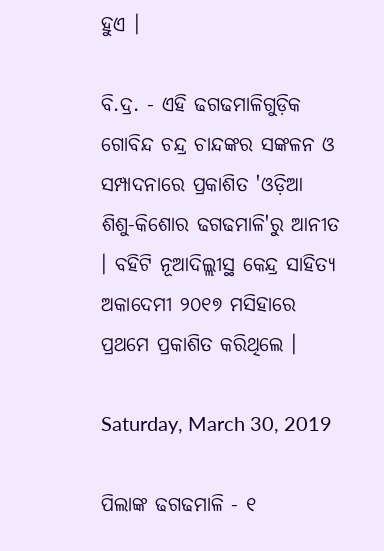ହୁଏ ।

ବି.ଦ୍ର. - ଏହି ଢଗଢମାଳିଗୁଡ଼ିକ ଗୋବିନ୍ଦ ଚନ୍ଦ୍ର ଚାନ୍ଦଙ୍କର ସଙ୍କଳନ ଓ ସମ୍ପାଦନାରେ ପ୍ରକାଶିତ 'ଓଡ଼ିଆ ଶିଶୁ-କିଶୋର ଢଗଢମାଳି'ରୁ ଆନୀତ । ବହିଟି ନୂଆଦିଲ୍ଲୀସ୍ଥ କେନ୍ଦ୍ର ସାହିତ୍ୟ ଅକାଦେମୀ ୨୦୧୭ ମସିହାରେ ପ୍ରଥମେ ପ୍ରକାଶିତ କରିଥିଲେ ।

Saturday, March 30, 2019

ପିଲାଙ୍କ ଢଗଢମାଳି - ୧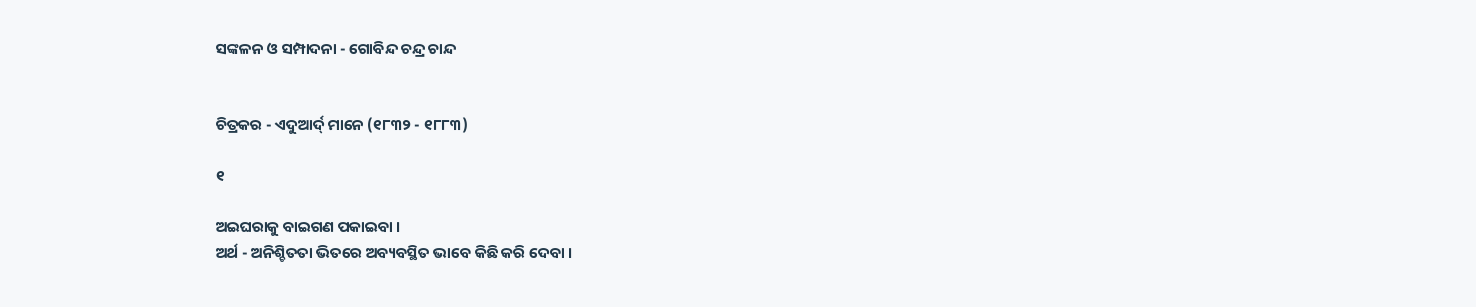ସଙ୍କଳନ ଓ ସମ୍ପାଦନା - ଗୋବିନ୍ଦ ଚନ୍ଦ୍ର ଚାନ୍ଦ


ଚିତ୍ରକର - ଏଦୁଆର୍ଦ୍ ମାନେ (୧୮୩୨ - ୧୮୮୩)

୧

ଅଇଘରାକୁ ବାଇଗଣ ପକାଇବା ।
ଅର୍ଥ - ଅନିଶ୍ଚିତତା ଭିତରେ ଅବ୍ୟବସ୍ଥିତ ଭାବେ କିଛି କରି ଦେବା ।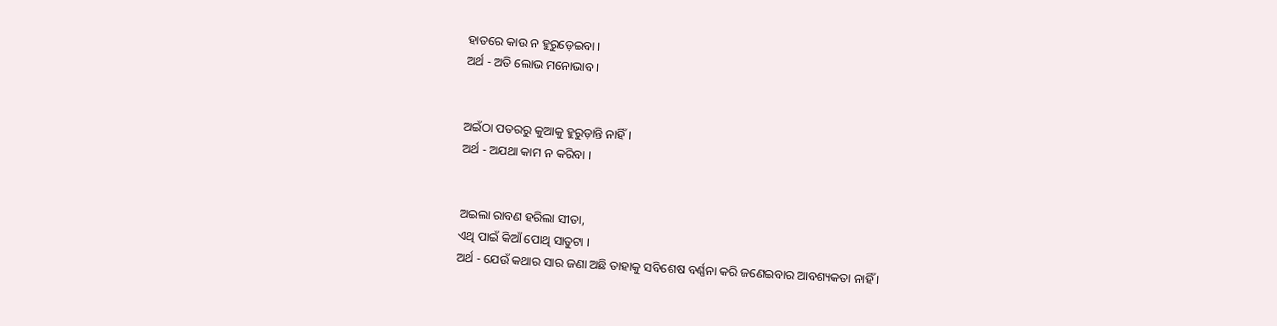ହାତରେ କାଉ ନ ହୁରୁଡ଼େଇବା ।
ଅର୍ଥ - ଅତି ଲୋଭ ମନୋଭାବ ।


ଅଇଁଠା ପତରରୁ କୁଆକୁ ହୁରୁଡ଼ାନ୍ତି ନାହିଁ ।
ଅର୍ଥ - ଅଯଥା କାମ ନ କରିବା ।


ଅଇଲା ରାବଣ ହରିଲା ସୀତା,
ଏଥି ପାଇଁ କିଆଁ ପୋଥି ସାତୁଟା ।
ଅର୍ଥ - ଯେଉଁ କଥାର ସାର ଜଣା ଅଛି ତାହାକୁ ସବିଶେଷ ବର୍ଣ୍ଣନା କରି ଜଣେଇବାର ଆବଶ୍ୟକତା ନାହିଁ ।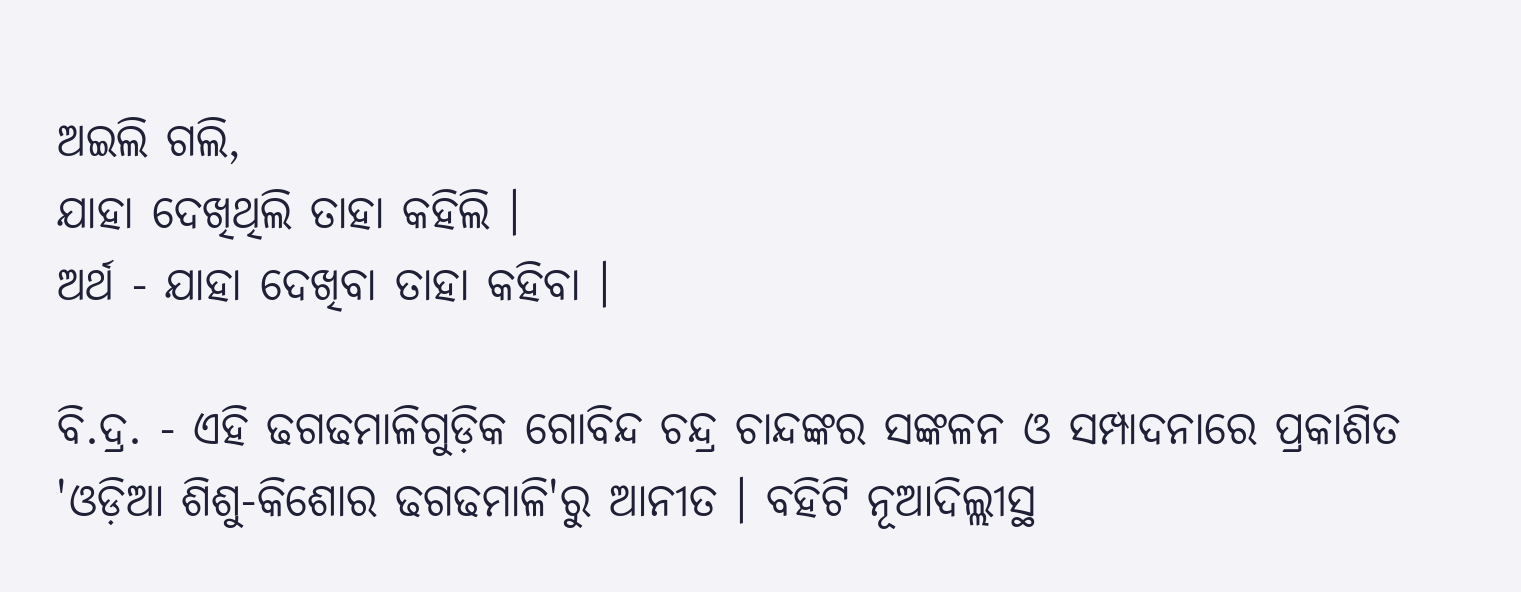ଅଇଲି ଗଲି,
ଯାହା ଦେଖିଥିଲି ତାହା କହିଲି ।
ଅର୍ଥ - ଯାହା ଦେଖିବା ତାହା କହିବା ।

ବି.ଦ୍ର. - ଏହି ଢଗଢମାଳିଗୁଡ଼ିକ ଗୋବିନ୍ଦ ଚନ୍ଦ୍ର ଚାନ୍ଦଙ୍କର ସଙ୍କଳନ ଓ ସମ୍ପାଦନାରେ ପ୍ରକାଶିତ 'ଓଡ଼ିଆ ଶିଶୁ-କିଶୋର ଢଗଢମାଳି'ରୁ ଆନୀତ । ବହିଟି ନୂଆଦିଲ୍ଲୀସ୍ଥ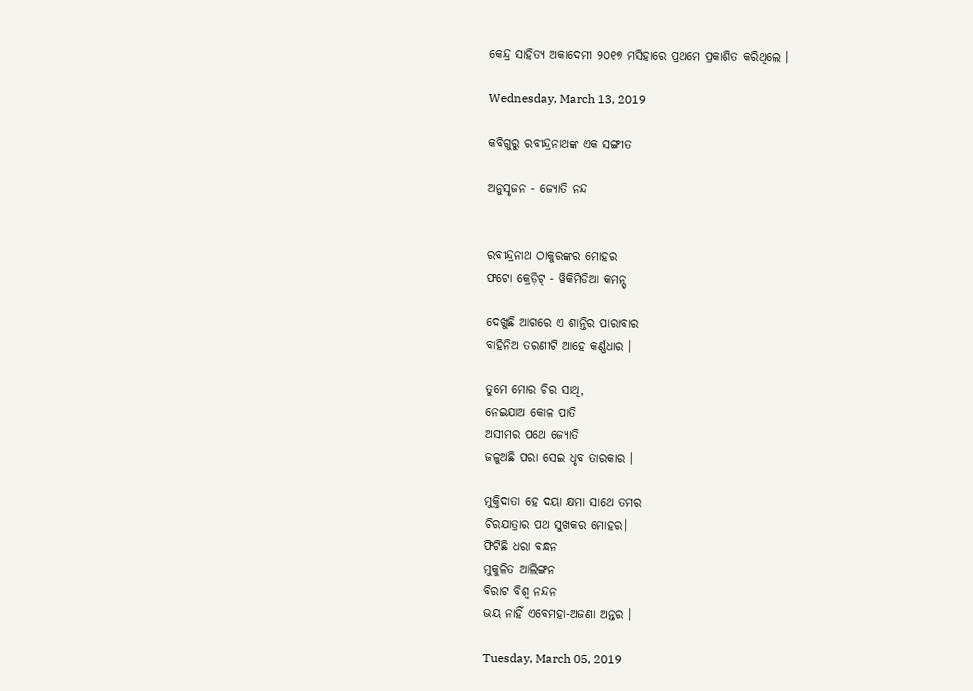କେନ୍ଦ୍ର ସାହିତ୍ୟ ଅକାଦେମୀ ୨୦୧୭ ମସିହାରେ ପ୍ରଥମେ ପ୍ରକାଶିତ କରିଥିଲେ ।

Wednesday, March 13, 2019

କବିଗୁରୁ ରବୀନ୍ଦ୍ରନାଥଙ୍କ ଏକ ସଙ୍ଗୀତ

ଅନୁସୃଜନ - ଜ୍ୟୋତି ନନ୍ଦ


ରବୀନ୍ଦ୍ରନାଥ ଠାକୁରଙ୍କର ମୋହର
ଫଟୋ କ୍ରେଡ଼ିଟ୍ - ୱିକିମିଡିଆ କମନ୍ସ୍

ଦେଖୁଛି ଆଗରେ ଏ ଶାନ୍ତିର ପାରାବାର
ବାହିନିଅ ତରଣୀଟି ଆହେ କର୍ଣ୍ଣଧାର ।

ତୁମେ ମୋର ଚିର ସାଥି,
ନେଇଯାଅ କୋଳ ପାତି
ଅସୀମର ପଥେ ଜ୍ୟୋତି
ଜଳୁଅଛି ପରା ସେଇ ଧୃବ ତାରକାର ।

ମୁକ୍ତିଦାତା ହେ ଦୟା କ୍ଷମା ସାଥେ ତମର
ଚିରଯାତ୍ରାର ପଥ ସୁଖକର ମୋହର।
ଫିଟିଛି ଧରା ବନ୍ଧନ
ମୁକୁଳିତ ଆଲିଙ୍ଗନ
ବିରାଟ ବିଶ୍ଵ ନନ୍ଦନ
ଭୟ ନାହିଁ ଏବେମହା-ଅଜଣା ଅନ୍ତର ।

Tuesday, March 05, 2019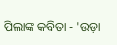ପିଲାଙ୍କ କବିତା - 'ଉଡ଼ା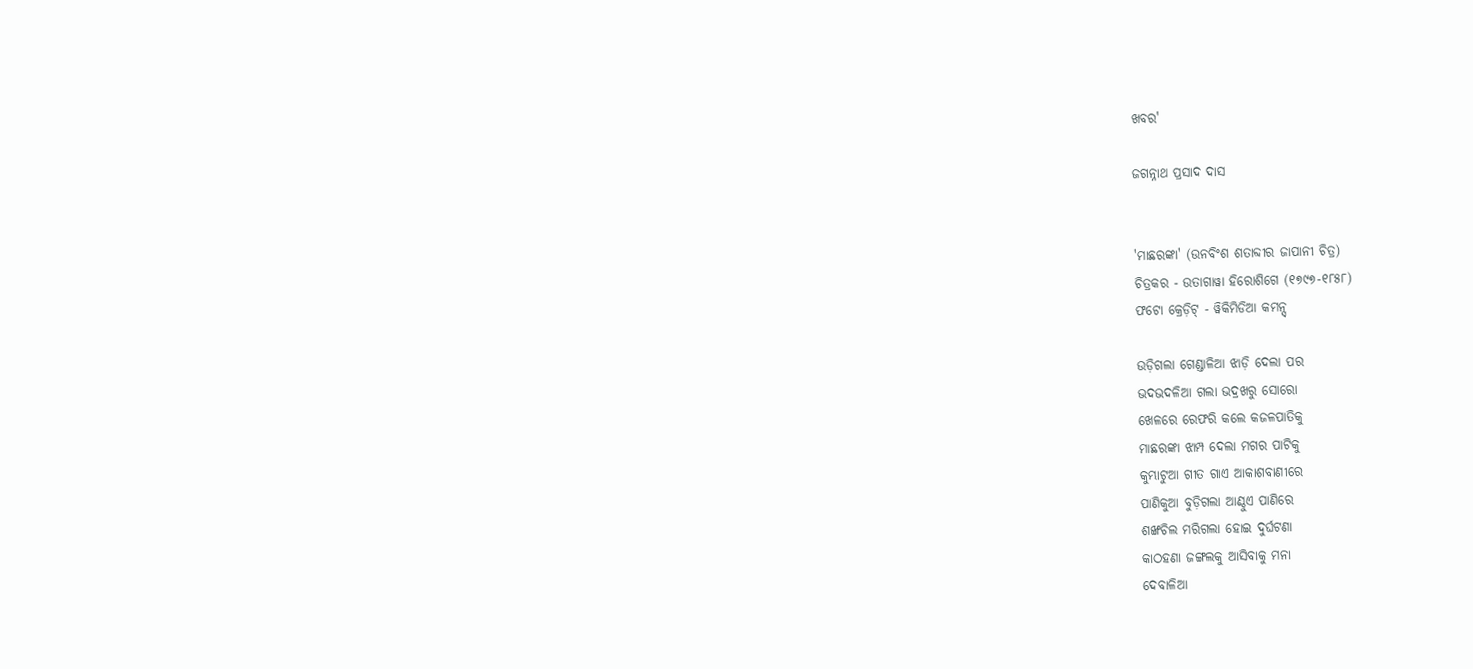ଖବର'

ଜଗନ୍ନାଥ ପ୍ରସାଦ ଦାସ


'ମାଛରଙ୍କା' (ଉନବିଂଶ ଶତାବ୍ଦୀର ଜାପାନୀ ଚିତ୍ର)
ଚିତ୍ରକର - ଉତାଗାୱା ହିରୋଶିଗେ (୧୭୯୭-୧୮୫୮)
ଫଟୋ କ୍ରେଡ଼ିଟ୍ - ୱିକିମିଡିଆ କମନ୍ସ୍

ଉଡ଼ିଗଲା ଗେଣ୍ଡାଳିଆ ଝାଡ଼ି ଦେଲା ପର
ଭଦଭଦଳିଆ ଗଲା ଭଦ୍ରଖରୁ ସୋରୋ
ଖେଳରେ ରେଫରି କଲେ କଜଳପାତିକୁ
ମାଛରଙ୍କା ଝାମ୍ପ ଦେଲା ମଗର ପାଟିକୁ
କୁମ୍ଭାଟୁଆ ଗୀତ ଗାଏ ଆକାଶବାଣୀରେ
ପାଣିକୁଆ ବୁଡ଼ିଗଲା ଆଣ୍ଠୁଏ ପାଣିରେ
ଶଙ୍ଖଚିଲ ମରିଗଲା ହୋଇ ଦୁର୍ଘଟଣା
କାଠହଣା ଜଙ୍ଗଲକୁ ଆସିବାକୁ ମନା
ଦେବାଳିଆ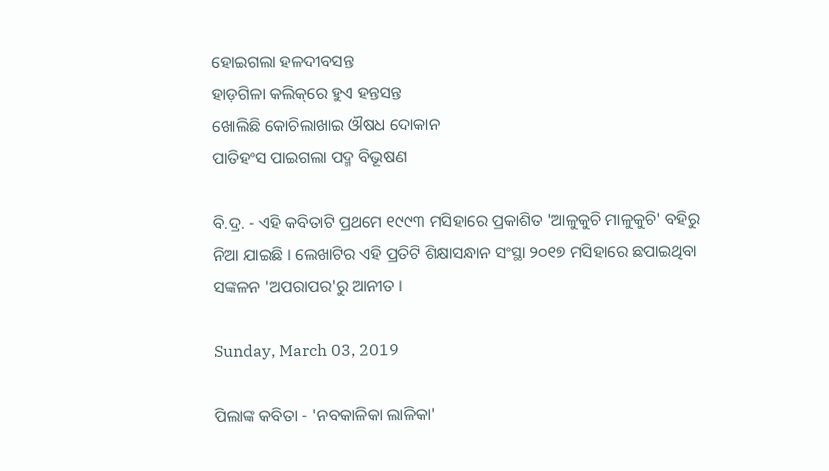ହୋଇଗଲା ହଳଦୀବସନ୍ତ
ହାଡ଼ଗିଳା କଲିକ୍‌ରେ ହୁଏ ହନ୍ତସନ୍ତ
ଖୋଲିଛି କୋଚିଲାଖାଇ ଔଷଧ ଦୋକାନ
ପାତିହଂସ ପାଇଗଲା ପଦ୍ମ ବିଭୂଷଣ

ବି.ଦ୍ର. - ଏହି କବିତାଟି ପ୍ରଥମେ ୧୯୯୩ ମସିହାରେ ପ୍ରକାଶିତ 'ଆଳୁକୁଚି ମାଳୁକୁଚି' ବହିରୁ ନିଆ ଯାଇଛି । ଲେଖାଟିର ଏହି ପ୍ରତିଟି ଶିକ୍ଷାସନ୍ଧାନ ସଂସ୍ଥା ୨୦୧୭ ମସିହାରେ ଛପାଇଥିବା ସଙ୍କଳନ 'ଅପରାପର'ରୁ ଆନୀତ ।

Sunday, March 03, 2019

ପିଲାଙ୍କ କବିତା - 'ନବକାଳିକା ଲାଳିକା'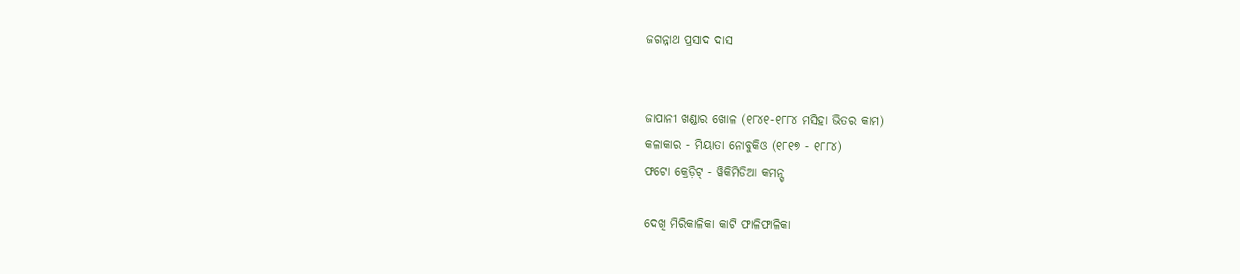ଜଗନ୍ନାଥ ପ୍ରସାଦ ଦାସ


ଜାପାନୀ ଖଣ୍ଡାର ଖୋଳ (୧୮୪୧-୧୮୮୪ ମସିହା ଭିତର କାମ)
କଳାକାର - ମିୟାତା ନୋବୁକିଓ (୧୮୧୭ - ୧୮୮୪)
ଫଟୋ କ୍ରେଡ଼ିଟ୍ - ୱିକିମିଡିଆ କମନ୍ସ୍

ଦେଖି ମିରିକାଳିକା କାଟି ଫାଳିଫାଳିକା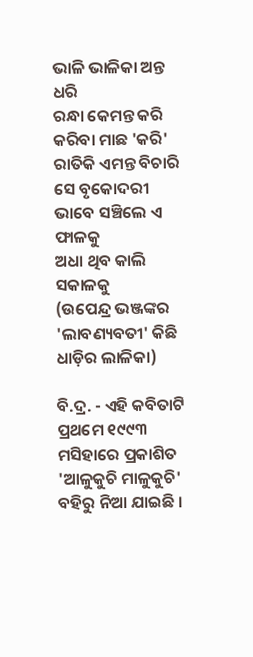ଭାଳି ଭାଳିକା ଅନ୍ତ ଧରି
ରନ୍ଧା କେମନ୍ତ କରି କରିବା ମାଛ 'କରି'
ରାତିକି ଏମନ୍ତ ବିଚାରି ସେ ବୃକୋଦରୀ
ଭାବେ ସଞ୍ଚିଲେ ଏ ଫାଳକୁ
ଅଧା ଥିବ କାଲି ସକାଳକୁ
(ଉପେନ୍ଦ୍ର ଭଞ୍ଜଙ୍କର 'ଲାବଣ୍ୟବତୀ' କିଛି ଧାଡ଼ିର ଲାଳିକା)

ବି.ଦ୍ର. - ଏହି କବିତାଟି ପ୍ରଥମେ ୧୯୯୩ ମସିହାରେ ପ୍ରକାଶିତ 'ଆଳୁକୁଚି ମାଳୁକୁଚି' ବହିରୁ ନିଆ ଯାଇଛି ।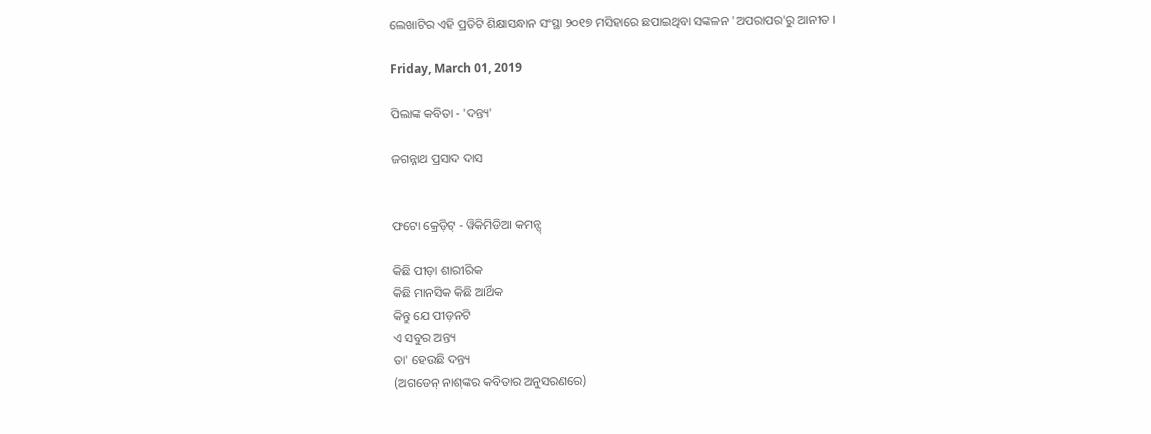ଲେଖାଟିର ଏହି ପ୍ରତିଟି ଶିକ୍ଷାସନ୍ଧାନ ସଂସ୍ଥା ୨୦୧୭ ମସିହାରେ ଛପାଇଥିବା ସଙ୍କଳନ 'ଅପରାପର'ରୁ ଆନୀତ ।

Friday, March 01, 2019

ପିଲାଙ୍କ କବିତା - 'ଦନ୍ତ୍ୟ'

ଜଗନ୍ନାଥ ପ୍ରସାଦ ଦାସ


ଫଟୋ କ୍ରେଡ଼ିଟ୍ - ୱିକିମିଡିଆ କମନ୍ସ୍

କିଛି ପୀଡ଼ା ଶାରୀରିକ
କିଛି ମାନସିକ କିଛି ଆର୍ଥିକ
କିନ୍ତୁ ଯେ ପୀଡ଼ନଟି
ଏ ସବୁର ଅନ୍ତ୍ୟ
ତା' ହେଉଛି ଦନ୍ତ୍ୟ
(ଅଗଡେନ୍ ନାଶ୍‌ଙ୍କର କବିତାର ଅନୁସରଣରେ)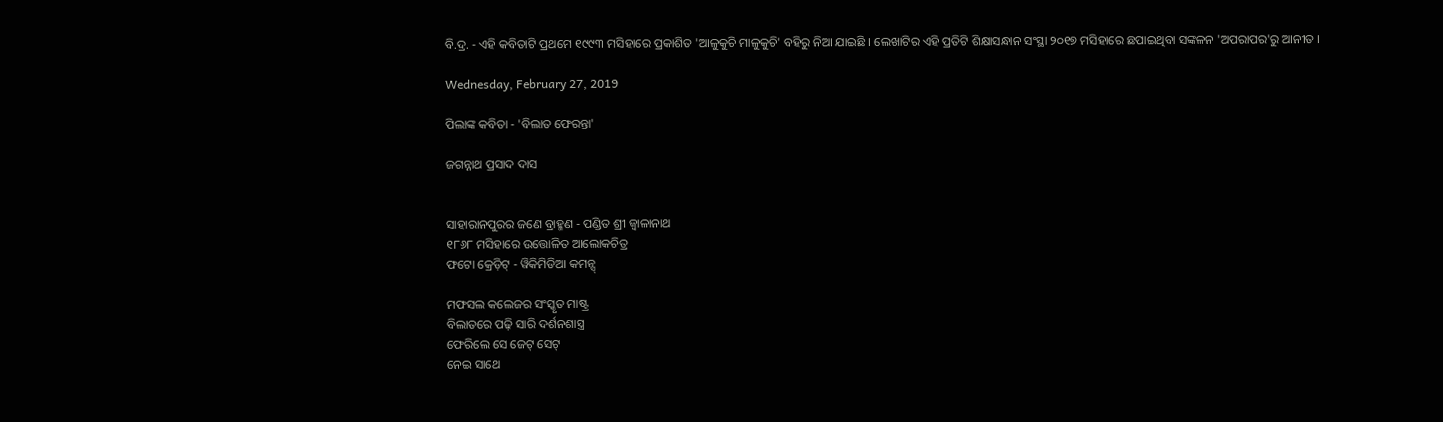ବି.ଦ୍ର. - ଏହି କବିତାଟି ପ୍ରଥମେ ୧୯୯୩ ମସିହାରେ ପ୍ରକାଶିତ 'ଆଳୁକୁଚି ମାଳୁକୁଚି' ବହିରୁ ନିଆ ଯାଇଛି । ଲେଖାଟିର ଏହି ପ୍ରତିଟି ଶିକ୍ଷାସନ୍ଧାନ ସଂସ୍ଥା ୨୦୧୭ ମସିହାରେ ଛପାଇଥିବା ସଙ୍କଳନ 'ଅପରାପର'ରୁ ଆନୀତ ।

Wednesday, February 27, 2019

ପିଲାଙ୍କ କବିତା - 'ବିଲାତ ଫେରନ୍ତା'

ଜଗନ୍ନାଥ ପ୍ରସାଦ ଦାସ


ସାହାରାନପୁରର ଜଣେ ବ୍ରାହ୍ମଣ - ପଣ୍ଡିତ ଶ୍ରୀ ଜ୍ୱାଳାନାଥ
୧୮୬୮ ମସିହାରେ ଉତ୍ତୋଳିତ ଆଲୋକଚିତ୍ର
ଫଟୋ କ୍ରେଡ଼ିଟ୍ - ୱିକିମିଡିଆ କମନ୍ସ୍

ମଫସଲ କଲେଜର ସଂସ୍କୃତ ମାଷ୍ଟ୍ର
ବିଲାତରେ ପଢ଼ି ସାରି ଦର୍ଶନଶାସ୍ତ୍ର
ଫେରିଲେ ସେ ଜେଟ୍ ସେଟ୍
ନେଇ ସାଥେ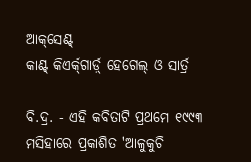ଆକ୍‌ସେଣ୍ଟ୍
କାଣ୍ଟ୍ କିଏର୍କ୍‌ଗାର୍ଡ଼୍ ହେଗେଲ୍ ଓ ସାର୍ତ୍ର

ବି.ଦ୍ର. - ଏହି କବିତାଟି ପ୍ରଥମେ ୧୯୯୩ ମସିହାରେ ପ୍ରକାଶିତ 'ଆଳୁକୁଚି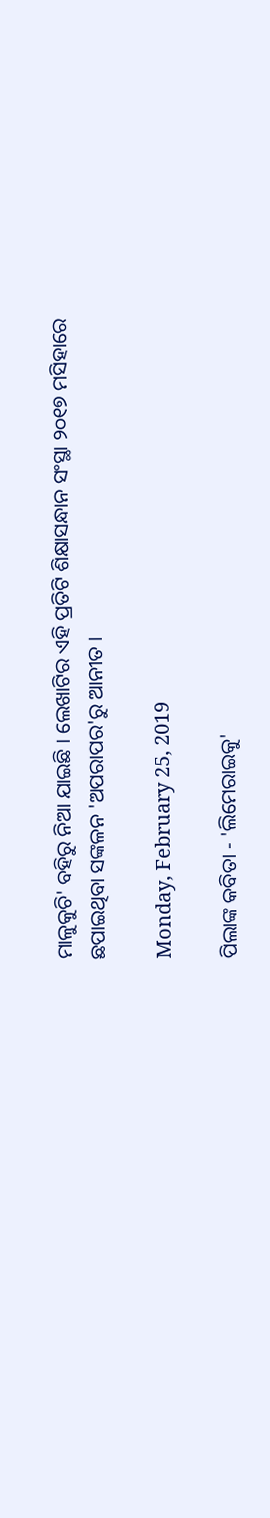ମାଳୁକୁଚି' ବହିରୁ ନିଆ ଯାଇଛି । ଲେଖାଟିର ଏହି ପ୍ରତିଟି ଶିକ୍ଷାସନ୍ଧାନ ସଂସ୍ଥା ୨୦୧୭ ମସିହାରେ ଛପାଇଥିବା ସଙ୍କଳନ 'ଅପରାପର'ରୁ ଆନୀତ ।

Monday, February 25, 2019

ପିଲାଙ୍କ କବିତା - 'ଲିମେରାଇକୁ'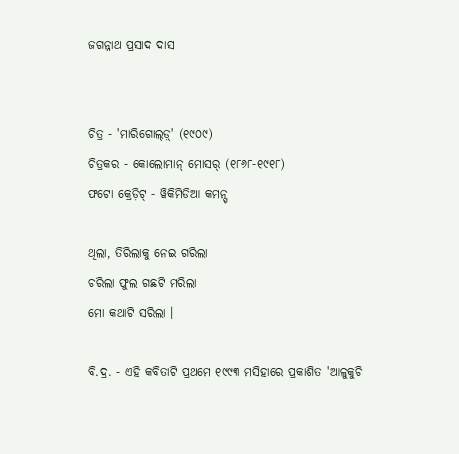ଜଗନ୍ନାଥ ପ୍ରସାଦ ଦାସ


ଚିତ୍ର - 'ମାରିଗୋଲ୍‌ଡ଼୍' (୧୯୦୯)
ଚିତ୍ରକର - କୋଲୋମାନ୍ ମୋସର୍ (୧୮୬୮-୧୯୧୮)
ଫଟୋ କ୍ରେଡ଼ିଟ୍ - ୱିକିମିଡିଆ କମନ୍ସ୍

ଥିଲା, ତିରିଲାକୁ ନେଇ ଗରିଲା
ଚରିଲା ଫୁଲ ଗଛଟି ମରିଲା
ମୋ କଥାଟି ସରିଲା ।

ବି.ଦ୍ର. - ଏହି କବିତାଟି ପ୍ରଥମେ ୧୯୯୩ ମସିହାରେ ପ୍ରକାଶିତ 'ଆଳୁକୁଚି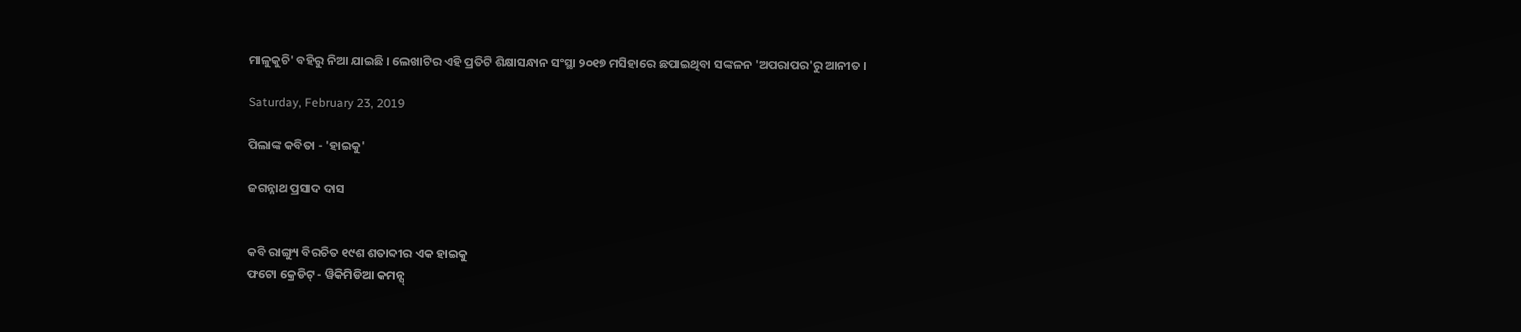ମାଳୁକୁଚି' ବହିରୁ ନିଆ ଯାଇଛି । ଲେଖାଟିର ଏହି ପ୍ରତିଟି ଶିକ୍ଷାସନ୍ଧାନ ସଂସ୍ଥା ୨୦୧୭ ମସିହାରେ ଛପାଇଥିବା ସଙ୍କଳନ 'ଅପରାପର'ରୁ ଆନୀତ ।

Saturday, February 23, 2019

ପିଲାଙ୍କ କବିତା - 'ହାଇକୁ'

ଜଗନ୍ନାଥ ପ୍ରସାଦ ଦାସ


କବି ରାଙ୍ଗ୍ୟୁ ବିରଚିତ ୧୯ଶ ଶତାବ୍ଦୀର ଏକ ହାଇକୁ
ଫଟୋ କ୍ରେଡିଟ୍ - ୱିକିମିଡିଆ କମନ୍ସ୍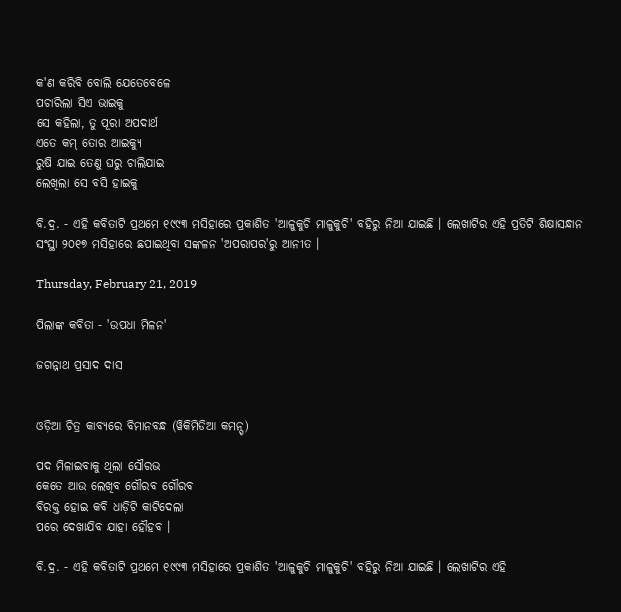କ'ଣ କରିବି ବୋଲି ଯେତେବେଳେ
ପଚାରିଲା ସିଏ ଭାଇକୁ
ସେ କହିଲା, ତୁ ପୂରା ଅପଦାର୍ଥ
ଏତେ କମ୍ ତୋର ଆଇକ୍ୟୁ
ରୁଷି ଯାଇ ତେଣୁ ଘରୁ ଚାଲିଯାଇ
ଲେଖିଲା ସେ ବସି ହାଇକୁ

ବି.ଦ୍ର. - ଏହି କବିତାଟି ପ୍ରଥମେ ୧୯୯୩ ମସିହାରେ ପ୍ରକାଶିତ 'ଆଳୁକୁଚି ମାଳୁକୁଚି' ବହିରୁ ନିଆ ଯାଇଛି । ଲେଖାଟିର ଏହି ପ୍ରତିଟି ଶିକ୍ଷାସନ୍ଧାନ ସଂସ୍ଥା ୨୦୧୭ ମସିହାରେ ଛପାଇଥିବା ସଙ୍କଳନ 'ଅପରାପର'ରୁ ଆନୀତ ।

Thursday, February 21, 2019

ପିଲାଙ୍କ କବିତା - 'ଉପଧା ମିଳନ'

ଜଗନ୍ନାଥ ପ୍ରସାଦ ଦାସ


ଓଡ଼ିଆ ଚିତ୍ର କାବ୍ୟରେ ବିମାନବନ୍ଧ (ୱିକିମିଡିଆ କମନ୍ସ୍)

ପଦ ମିଳାଇବାକୁ ଥିଲା ସୌରଭ
କେତେ ଆଉ ଲେଖିବ ଗୌରବ ଗୌରବ
ବିରକ୍ତ ହୋଇ କବି ଧାଡ଼ିଟି କାଟିଦେଲା
ପରେ ଦେଖାଯିବ ଯାହା ହୌହବ ।

ବି.ଦ୍ର. - ଏହି କବିତାଟି ପ୍ରଥମେ ୧୯୯୩ ମସିହାରେ ପ୍ରକାଶିତ 'ଆଳୁକୁଚି ମାଳୁକୁଚି' ବହିରୁ ନିଆ ଯାଇଛି । ଲେଖାଟିର ଏହି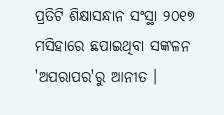ପ୍ରତିଟି ଶିକ୍ଷାସନ୍ଧାନ ସଂସ୍ଥା ୨୦୧୭ ମସିହାରେ ଛପାଇଥିବା ସଙ୍କଳନ 'ଅପରାପର'ରୁ ଆନୀତ ।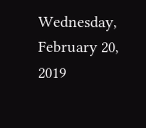Wednesday, February 20, 2019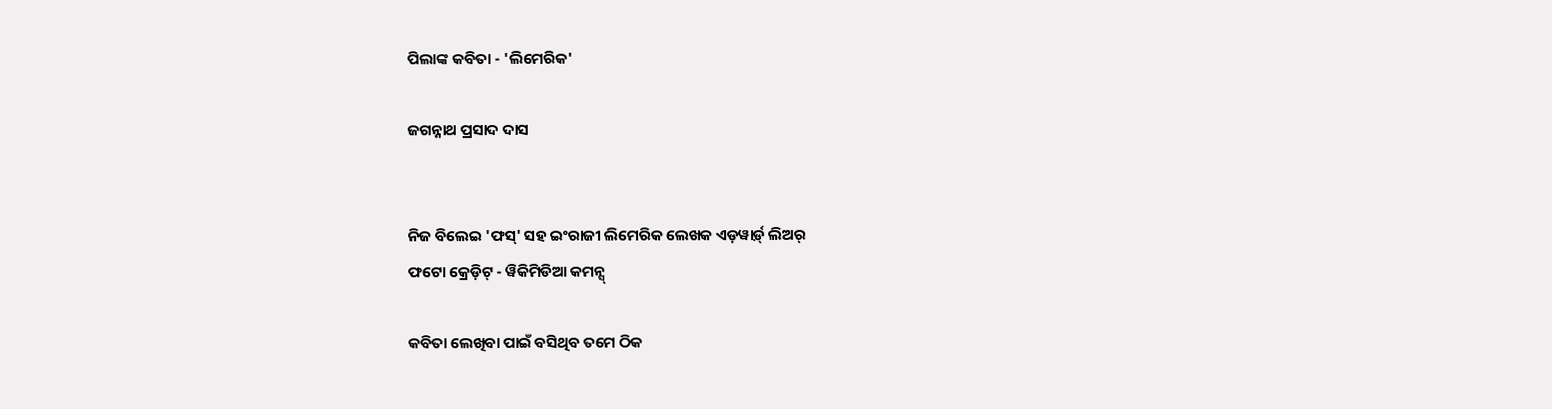ପିଲାଙ୍କ କବିତା - 'ଲିମେରିକ'

ଜଗନ୍ନାଥ ପ୍ରସାଦ ଦାସ


ନିଜ ବିଲେଇ 'ଫସ୍' ସହ ଇଂରାଜୀ ଲିମେରିକ ଲେଖକ ଏଡ଼‌ୱାର୍ଡ଼୍ ଲିଅର୍
ଫଟୋ କ୍ରେଡ଼ିଟ୍ - ୱିକିମିଡିଆ କମନ୍ସ୍

କବିତା ଲେଖିବା ପାଇଁ ବସିଥିବ ତମେ ଠିକ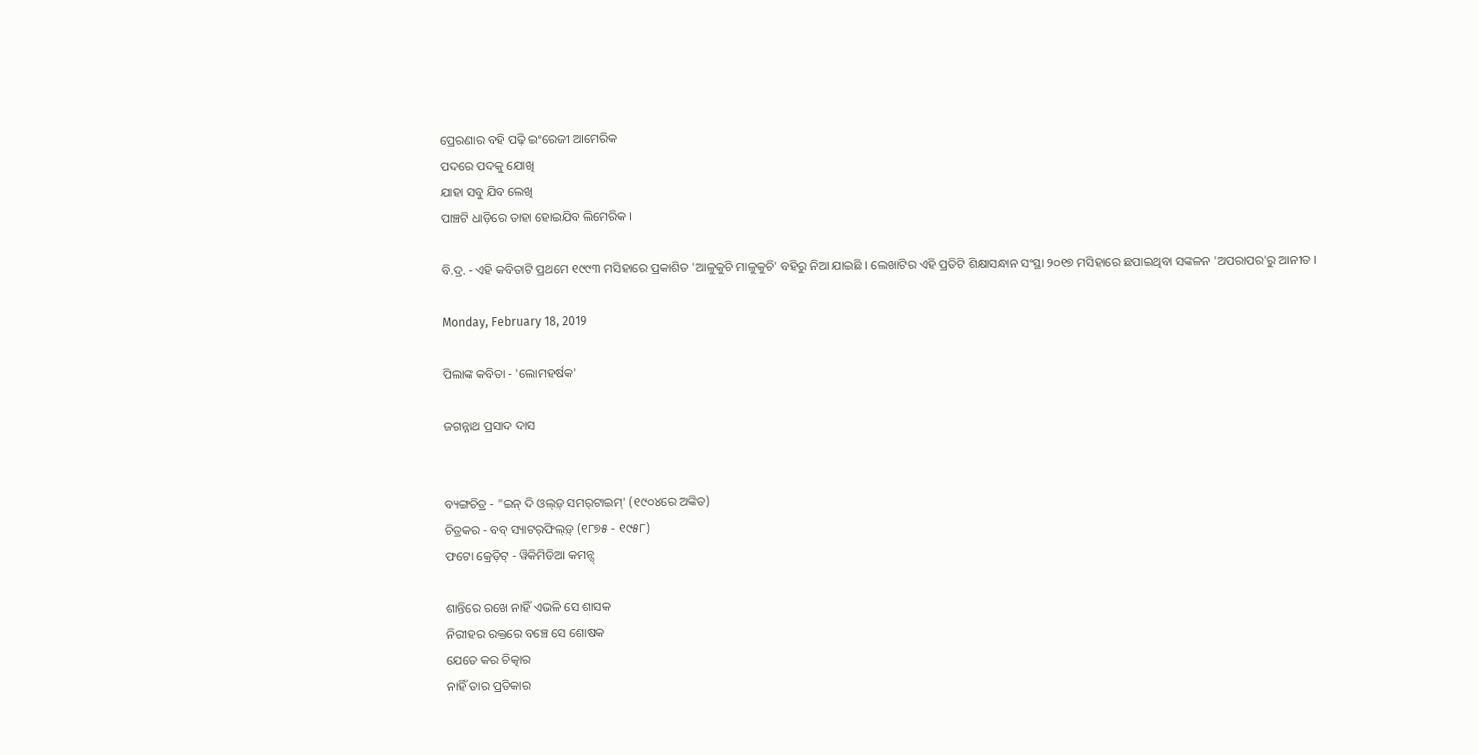ପ୍ରେରଣାର ବହି ପଢ଼ି ଇଂରେଜୀ ଆମେରିକ
ପଦରେ ପଦକୁ ଯୋଖି
ଯାହା ସବୁ ଯିବ ଲେଖି
ପାଞ୍ଚଟି ଧାଡ଼ିରେ ତାହା ହୋଇଯିବ ଲିମେରିକ ।

ବି.ଦ୍ର. - ଏହି କବିତାଟି ପ୍ରଥମେ ୧୯୯୩ ମସିହାରେ ପ୍ରକାଶିତ 'ଆଳୁକୁଚି ମାଳୁକୁଚି' ବହିରୁ ନିଆ ଯାଇଛି । ଲେଖାଟିର ଏହି ପ୍ରତିଟି ଶିକ୍ଷାସନ୍ଧାନ ସଂସ୍ଥା ୨୦୧୭ ମସିହାରେ ଛପାଇଥିବା ସଙ୍କଳନ 'ଅପରାପର'ରୁ ଆନୀତ ।

Monday, February 18, 2019

ପିଲାଙ୍କ କବିତା - 'ଲୋମହର୍ଷକ'

ଜଗନ୍ନାଥ ପ୍ରସାଦ ଦାସ


ବ୍ୟଙ୍ଗଚିତ୍ର - "ଇନ୍ ଦି ଓଲ୍‌ଡ଼୍ ସମର୍‌ଟାଇମ୍' (୧୯୦୪ରେ ଅଙ୍କିତ)
ଚିତ୍ରକର - ବବ୍ ସ୍ୟାଟର୍‌ଫିଲ୍ଡ଼୍ (୧୮୭୫ - ୧୯୫୮)
ଫଟୋ କ୍ରେଡ଼ିଟ୍ - ୱିକିମିଡିଆ କମନ୍ସ୍

ଶାନ୍ତିରେ ରଖେ ନାହିଁ ଏଭଳି ସେ ଶାସକ
ନିରୀହର ରକ୍ତରେ ବଞ୍ଚେ ସେ ଶୋଷକ
ଯେତେ କର ଚିତ୍କାର
ନାହିଁ ତାର ପ୍ରତିକାର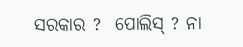ସରକାର ?  ପୋଲିସ୍ ? ନା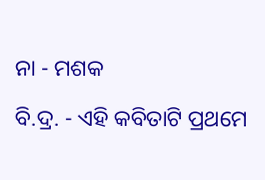ନା - ମଶକ

ବି.ଦ୍ର. - ଏହି କବିତାଟି ପ୍ରଥମେ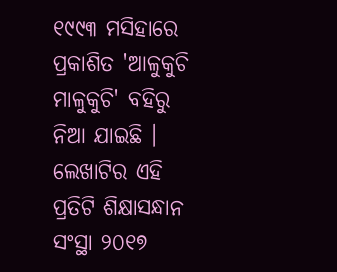୧୯୯୩ ମସିହାରେ ପ୍ରକାଶିତ 'ଆଳୁକୁଚି ମାଳୁକୁଚି' ବହିରୁ ନିଆ ଯାଇଛି । ଲେଖାଟିର ଏହି ପ୍ରତିଟି ଶିକ୍ଷାସନ୍ଧାନ ସଂସ୍ଥା ୨୦୧୭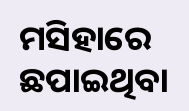ମସିହାରେ ଛପାଇଥିବା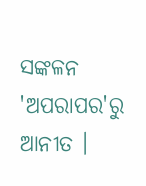ସଙ୍କଳନ 'ଅପରାପର'ରୁ ଆନୀତ ।